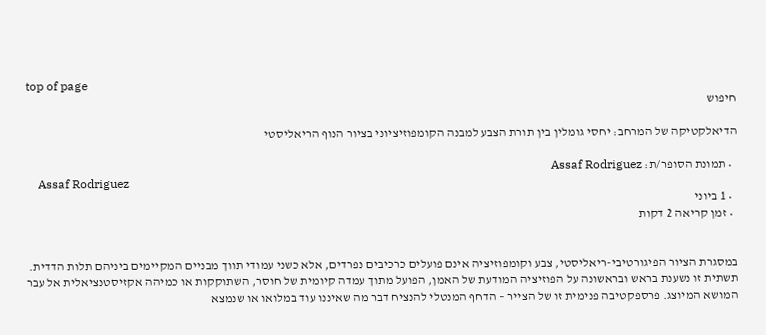top of page
חיפוש

הדיאלקטיקה של המרחב: יחסי גומלין בין תורת הצבע למבנה הקומפוזיציוני בציור הנוף הריאליסטי

  • תמונת הסופר/ת: Assaf Rodriguez
    Assaf Rodriguez
  • 1 ביוני
  • זמן קריאה 2 דקות


במסגרת הציור הפיגורטיבי-ריאליסטי, צבע וקומפוזיציה אינם פועלים כרכיבים נפרדים, אלא כשני עמודי תווך מבניים המקיימים ביניהם תלות הדדית. תשתית זו נשענת בראש ובראשונה על הפוזיציה המודעת של האמן, הפועל מתוך עמדה קיומית של חוסר, השתוקקות או כמיהה אקזיסטנציאלית אל עבר המושא המיוצג. פרספקטיבה פנימית זו של הצייר – הדחף המנטלי להנציח דבר מה שאיננו עוד במלואו או שנמצא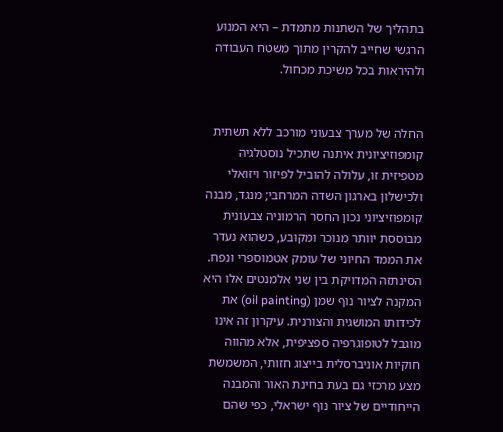בתהליך של השתנות מתמדת – היא המנוע הרגשי שחייב להקרין מתוך משטח העבודה ולהיראות בכל משיכת מכחול.


החלה של מערך צבעוני מורכב ללא תשתית קומפוזיציונית איתנה שתכיל נוסטלגיה מטפיזית זו, עלולה להוביל לפיזור ויזואלי ולכישלון בארגון השדה המרחבי; מנגד, מבנה קומפוזיציוני נכון החסר הרמוניה צבעונית מבוססת יוותר מנוכר ומקובע, כשהוא נעדר את הממד החיוני של עומק אטמוספרי ונפח. הסינתזה המדויקת בין שני אלמנטים אלו היא המקנה לציור נוף שמן (oil painting) את לכידותו המושגית והצורנית. עיקרון זה אינו מוגבל לטופוגרפיה ספציפית, אלא מהווה חוקיות אוניברסלית בייצוג חזותי, המשמשת מצע מרכזי גם בעת בחינת האור והמבנה הייחודיים של ציור נוף ישראלי, כפי שהם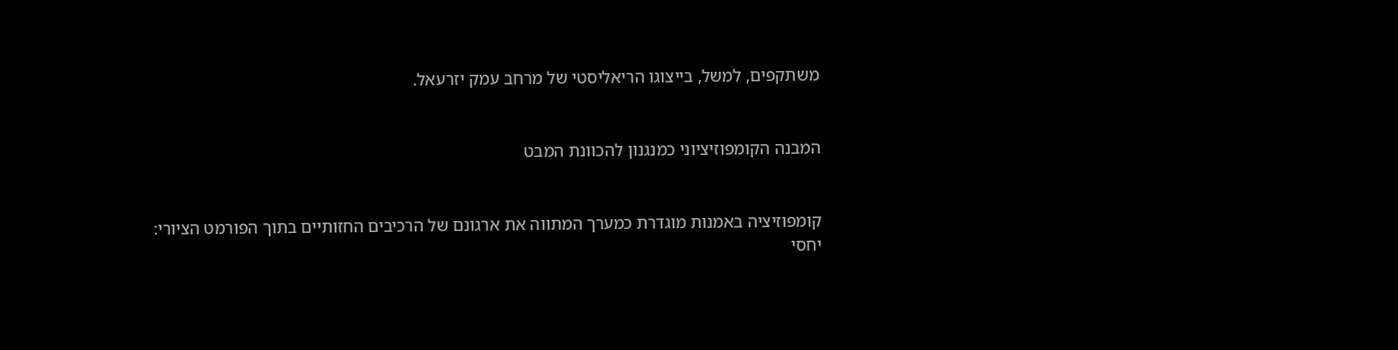משתקפים, למשל, בייצוגו הריאליסטי של מרחב עמק יזרעאל.


המבנה הקומפוזיציוני כמנגנון להכוונת המבט


קומפוזיציה באמנות מוגדרת כמערך המתווה את ארגונם של הרכיבים החזותיים בתוך הפורמט הציורי: יחסי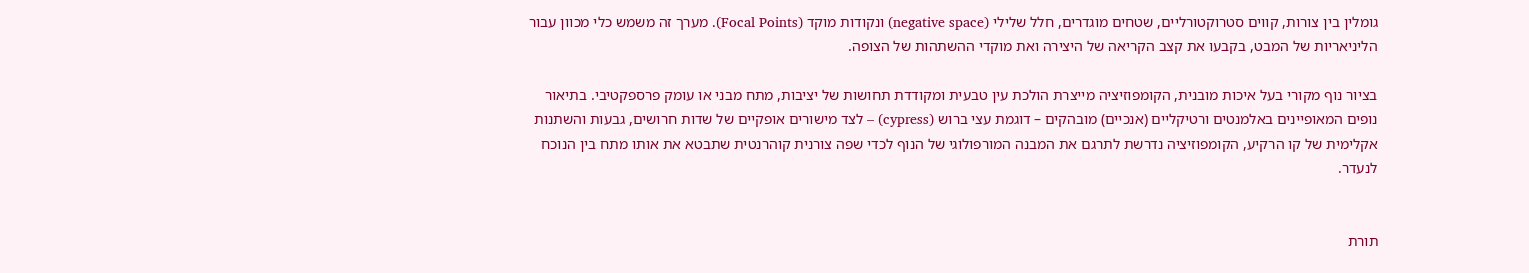גומלין בין צורות, קווים סטרוקטורליים, שטחים מוגדרים, חלל שלילי (negative space) ונקודות מוקד (Focal Points). מערך זה משמש כלי מכוון עבור הליניאריות של המבט, בקבעו את קצב הקריאה של היצירה ואת מוקדי ההשתהות של הצופה.

בציור נוף מקורי בעל איכות מובנית, הקומפוזיציה מייצרת הולכת עין טבעית ומקודדת תחושות של יציבות, מתח מבני או עומק פרספקטיבי. בתיאור נופים המאופיינים באלמנטים ורטיקליים (אנכיים) מובהקים – דוגמת עצי ברוש (cypress) – לצד מישורים אופקיים של שדות חרושים, גבעות והשתנות אקלימית של קו הרקיע, הקומפוזיציה נדרשת לתרגם את המבנה המורפולוגי של הנוף לכדי שפה צורנית קוהרנטית שתבטא את אותו מתח בין הנוכח לנעדר.


תורת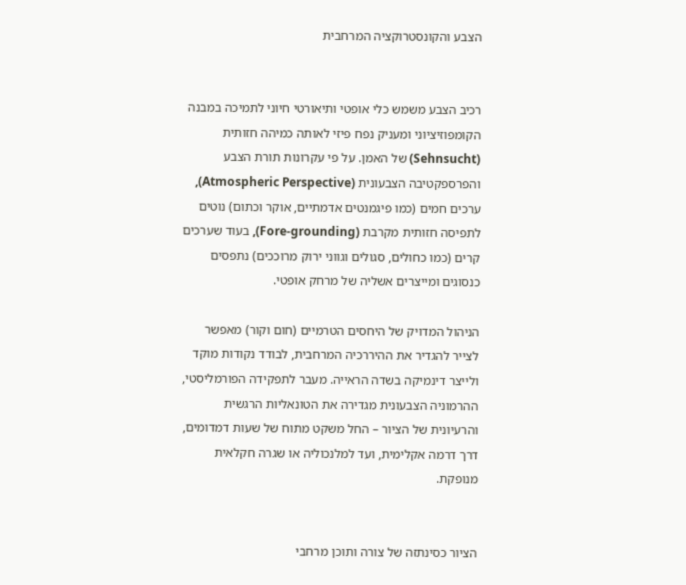הצבע והקונסטרוקציה המרחבית


רכיב הצבע משמש כלי אופטי ותיאורטי חיוני לתמיכה במבנה הקומפוזיציוני ומעניק נפח פיזי לאותה כמיהה חזותית (Sehnsucht) של האמן. על פי עקרונות תורת הצבע והפרספקטיבה הצבעונית (Atmospheric Perspective), ערכים חמים (כמו פיגמנטים אדמתיים, אוקר וכתום) נוטים לתפיסה חזותית מקרבת (Fore-grounding), בעוד שערכים קרים (כמו כחולים, סגולים וגווני ירוק מרוככים) נתפסים כנסוגים ומייצרים אשליה של מרחק אופטי.

הניהול המדויק של היחסים הטרמיים (חום וקור) מאפשר לצייר להגדיר את ההיררכיה המרחבית, לבודד נקודות מוקד ולייצר דינמיקה בשדה הראייה. מעבר לתפקידה הפורמליסטי, ההרמוניה הצבעונית מגדירה את הטונאליות הרגשית והרעיונית של הציור – החל משקט מתוח של שעות דמדומים, דרך דרמה אקלימית, ועד למלנכוליה או שגרה חקלאית מנופקת.


הציור כסינתזה של צורה ותוכן מרחבי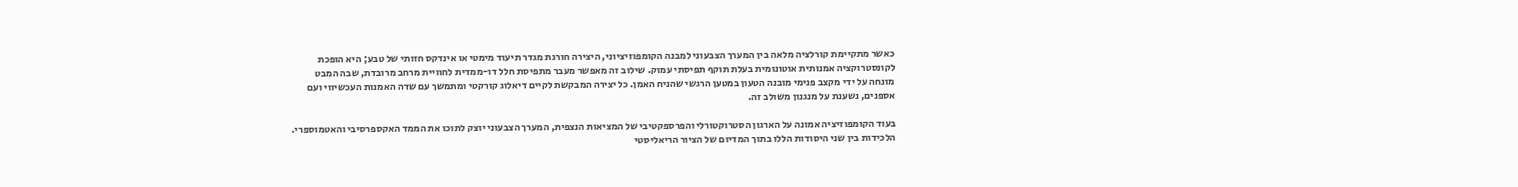כאשר מתקיימת קורלציה מלאה בין המערך הצבעוני למבנה הקומפוזיציוני, היצירה חורגת מגדר תיעוד מימטי או אינדקס חזותי של טבע; היא הופכת לקונסטרוקציה אמנותית אוטונומית בעלת תוקף תפיסתי עמוק. שילוב זה מאפשר מעבר מתפיסת חלל דו-ממדית לחוויית מרחב מרובדת, שבה המבט מונחה על ידי מקצב פנימי מובנה הטעון במטען הרגשי שהניח האמן. כל יצירה המבקשת לקיים דיאלוג קורקטי ומתמשך עם שדה האמנות העכשיווי ועם אספנים, נשענת על מנגנון משולב זה.

בעוד הקומפוזיציה אמונה על הארגון הסטרוקטורלי והפרספקטיבי של המציאות הנצפית, המערך הצבעוני יוצק לתוכו את הממד האקספרסיבי והאטמוספרי. הלכידות בין שני היסודות הללו בתוך המדיום של הציור הריאליסטי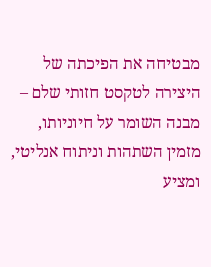מבטיחה את הפיכתה של היצירה לטקסט חזותי שלם – מבנה השומר על חיוניותו, מזמין השתהות וניתוח אנליטי, ומציע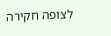לצופה חקירה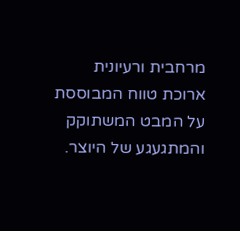מרחבית ורעיונית ארוכת טווח המבוססת על המבט המשתוקק והמתגעגע של היוצר.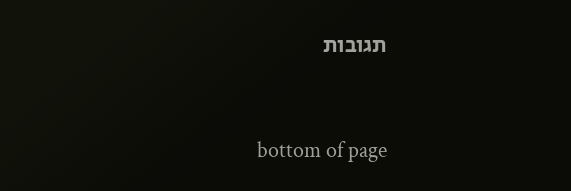תגובות


bottom of page